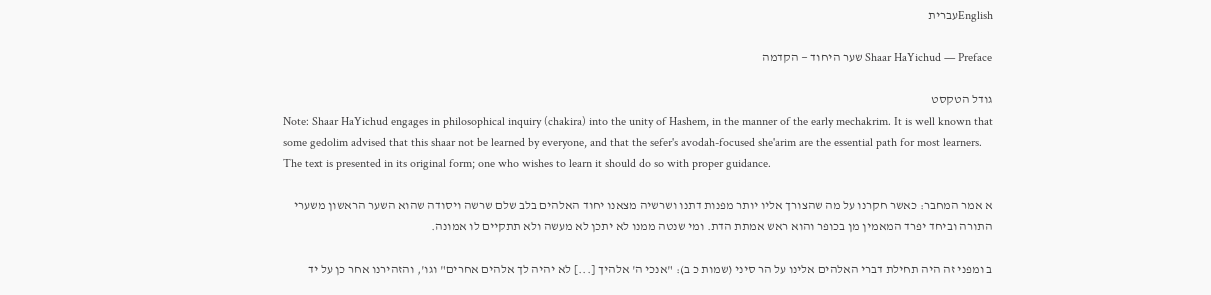Englishעברית

Shaar HaYichud — Preface שער היחוד — הקדמה

גודל הטקסט
Note: Shaar HaYichud engages in philosophical inquiry (chakira) into the unity of Hashem, in the manner of the early mechakrim. It is well known that some gedolim advised that this shaar not be learned by everyone, and that the sefer's avodah-focused she'arim are the essential path for most learners. The text is presented in its original form; one who wishes to learn it should do so with proper guidance.

א אמר המחבר: כאשר חקרנו על מה שהצורך אליו יותר מפנות דתנו ושרשיה מצאנו יחוד האלהים בלב שלם שרשה ויסודה שהוא השער הראשון משערי התורה וביחד יפרד המאמין מן בכופר והוא ראש אמתת הדת. ומי שנטה ממנו לא יתכן לא מעשה ולא תתקיים לו אמונה.

ב ומפני זה היה תחילת דברי האלהים אלינו על הר סיני (שמות כ ב): "אנכי ה' אלהיך [...] לא יהיה לך אלהים אחרים" וגו', והזהירנו אחר כן על יד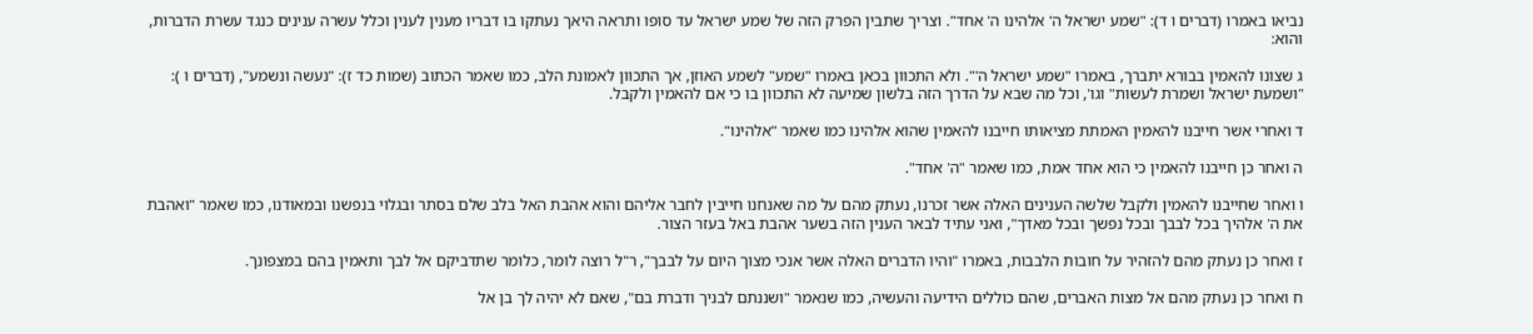נביאו באמרו (דברים ו ד): "שמע ישראל ה' אלהינו ה' אחד". וצריך שתבין הפרק הזה של שמע ישראל עד סופו ותראה היאך נעתקו בו דבריו מענין לענין וכלל עשרה ענינים כנגד עשרת הדברות, והוא:

ג שצונו להאמין בבורא יתברך, באמרו "שמע ישראל ה'". ולא התכוון בכאן באמרו "שמע" לשמע האוזן, אך התכוון לאמונת הלב, כמו שאמר הכתוב (שמות כד ז): "נעשה ונשמע", (דברים ו ): "ושמעת ישראל ושמרת לעשות" וגו', וכל מה שבא על הדרך הזה בלשון שמיעה לא התכוון בו כי אם להאמין ולקבל.

ד ואחרי אשר חייבנו להאמין האמתת מציאותו חייבנו להאמין שהוא אלהינו כמו שאמר "אלהינו".

ה ואחר כן חייבנו להאמין כי הוא אחד אמת, כמו שאמר "ה' אחד".

ו ואחר שחייבנו להאמין ולקבל שלשה הענינים האלה אשר זכרנו, נעתק מהם על מה שאנחנו חייבין לחבר אליהם והוא אהבת האל בלב שלם בסתר ובגלוי בנפשנו ובמאודנו, כמו שאמר "ואהבת את ה' אלהיך בכל לבבך ובכל נפשך ובכל מאדך", ואני עתיד לבאר הענין הזה בשער אהבת באל בעזר הצור.

ז ואחר כן נעתק מהם להזהיר על חובות הלבבות, באמרו "והיו הדברים האלה אשר אנכי מצוך היום על לבבך", ר"ל רוצה לומר, כלומר שתדביקם אל לבך ותאמין בהם במצפונך.

ח ואחר כן נעתק מהם אל מצות האברים, שהם כוללים הידיעה והעשיה, כמו שנאמר "ושננתם לבניך ודברת בם", שאם לא יהיה לך בן אל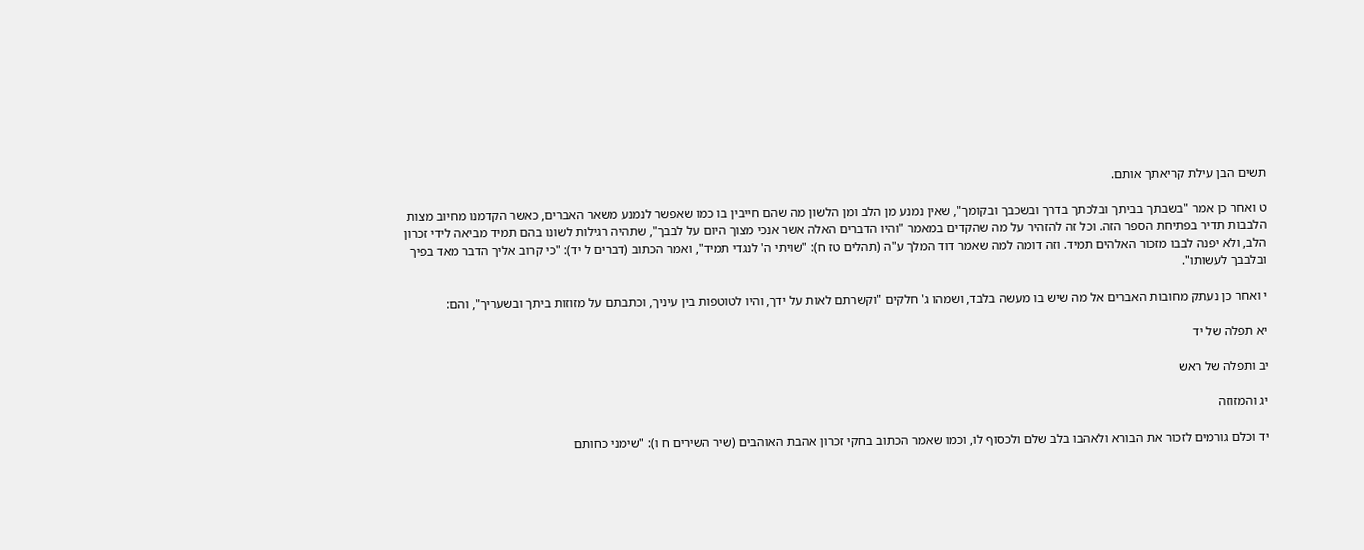תשים הבן עילת קריאתך אותם.

ט ואחר כן אמר "בשבתך בביתך ובלכתך בדרך ובשכבך ובקומך", שאין נמנע מן הלב ומן הלשון מה שהם חייבין בו כמו שאפשר לנמנע משאר האברים, כאשר הקדמנו מחיוב מצות הלבבות תדיר בפתיחת הספר הזה. וכל זה להזהיר על מה שהקדים במאמר "והיו הדברים האלה אשר אנכי מצוך היום על לבבך", שתהיה רגילות לשונו בהם תמיד מביאה לידי זכרון הלב, ולא יפנה לבבו מזכור האלהים תמיד. וזה דומה למה שאמר דוד המלך ע"ה (תהלים טז ח): "שויתי ה' לנגדי תמיד", ואמר הכתוב (דברים ל יד): "כי קרוב אליך הדבר מאד בפיך ובלבבך לעשותו".

י ואחר כן נעתק מחובות האברים אל מה שיש בו מעשה בלבד, ושמהו ג' חלקים "וקשרתם לאות על ידך, והיו לטוטפות בין עיניך, וכתבתם על מזוזות ביתך ובשעריך", והם:

יא תפלה של יד

יב ותפלה של ראש

יג והמזוזה

יד וכלם גורמים לזכור את הבורא ולאהבו בלב שלם ולכסוף לו, וכמו שאמר הכתוב בחקי זכרון אהבת האוהבים (שיר השירים ח ו): "שימני כחותם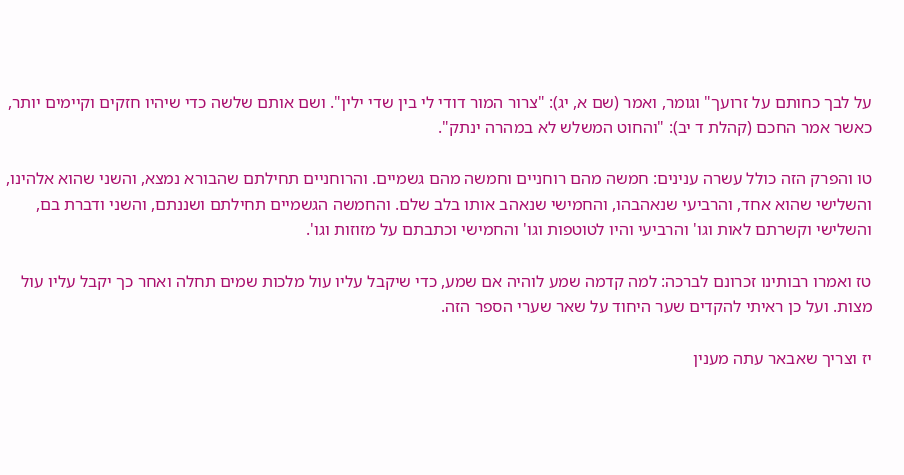על לבך כחותם על זרועך" וגומר, ואמר (שם א, יג): "צרור המור דודי לי בין שדי ילין". ושם אותם שלשה כדי שיהיו חזקים וקיימים יותר, כאשר אמר החכם (קהלת ד יב): "והחוט המשלש לא במהרה ינתק".

טו והפרק הזה כולל עשרה ענינים: חמשה מהם רוחניים וחמשה מהם גשמיים. והרוחניים תחילתם שהבורא נמצא, והשני שהוא אלהינו, והשלישי שהוא אחד, והרביעי שנאהבהו, והחמישי שנאהב אותו בלב שלם. והחמשה הגשמיים תחילתם ושננתם, והשני ודברת בם, והשלישי וקשרתם לאות וגו' והרביעי והיו לטוטפות וגו' והחמישי וכתבתם על מזוזות וגו'.

טז ואמרו רבותינו זכרונם לברכה: למה קדמה שמע לוהיה אם שמע, כדי שיקבל עליו עול מלכות שמים תחלה ואחר כך יקבל עליו עול מצות. ועל כן ראיתי להקדים שער היחוד על שאר שערי הספר הזה.

יז וצריך שאבאר עתה מענין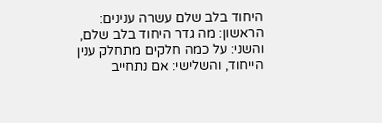היחוד בלב שלם עשרה ענינים: הראשון: מה גדר היחוד בלב שלם, והשני: על כמה חלקים מתחלק ענין הייחוד, והשלישי: אם נתחייב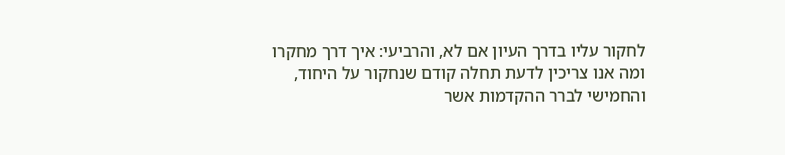לחקור עליו בדרך העיון אם לא, והרביעי: איך דרך מחקרו ומה אנו צריכין לדעת תחלה קודם שנחקור על היחוד, והחמישי לברר ההקדמות אשר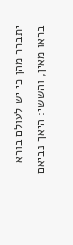יתברר מהן כי יש לעולם בורא בראו מאין, והששי: היאך נביאם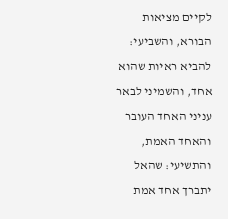לקיים מציאות הבורא, והשביעי: להביא ראיות שהוא אחד, והשמיני לבאר עניני האחד העובר והאחד האמת, והתשיעי: שהאל יתברך אחד אמת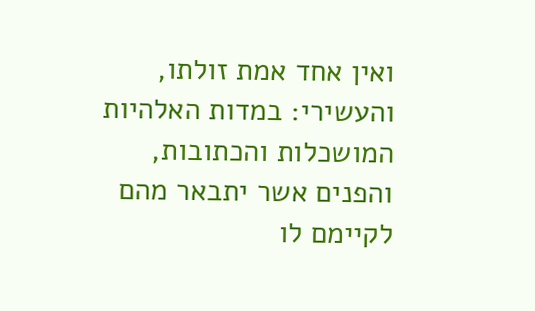ואין אחד אמת זולתו, והעשירי: במדות האלהיות המושכלות והכתובות, והפנים אשר יתבאר מהם לקיימם לו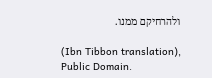ולהרחיקם ממנו.

(Ibn Tibbon translation), Public Domain.